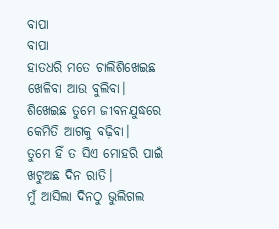ବାପା
ବାପା
ହାତଧରି ମତେ ଚାଲିଶିଖେଇଛ
ଖେଳିବା ଆଉ ବୁଲିବା।
ଶିଖେଇଛ ତୁମେ ଜୀବନଯୁଦ୍ଧରେ
କେମିତି ଆଗକୁ ବଢ଼ିବା।
ତୁମେ ହିଁ ତ ସିଏ ମୋହରି ପାଇଁ
ଖଟୁଅଛ ଦିନ ରାତି।
ମୁଁ ଆସିଲା ଦିନଠୁ ଭୁଲିଗଲ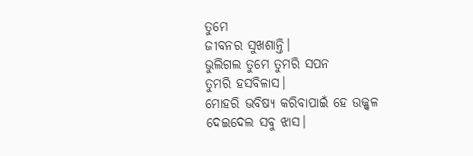ତୁମେ
ଜୀବନର ସୁଖଶାନ୍ତି।
ଭୁଲିଗଲ ତୁମେ ତୁମରି ସପନ
ତୁମରି ହସବିଳାସ।
ମୋହରି ଭବିଷ୍ୟ କରିବାପାଇଁ ହେ ଉଜ୍ଜ୍ୱଳ
ଦେଇଦେଲ ସବୁ ଝାସ।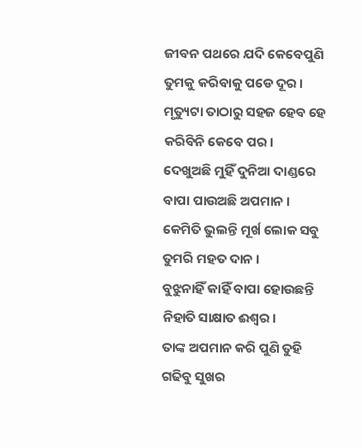ଜୀବନ ପଥରେ ଯଦି କେବେପୁଣି
ତୁମକୁ କରିବାକୁ ପଡେ ଦୂର।
ମୃତ୍ୟୁଟା ତାଠାରୁ ସହଜ ହେବ ହେ
କରିବିନି କେବେ ପର।
ଦେଖୁଅଛି ମୁହିଁ ଦୁନିଆ ଦାଣ୍ଡରେ
ବାପା ପାଉଅଛି ଅପମାନ।
କେମିତି ଭୁଲନ୍ତି ମୂର୍ଖ ଲୋକ ସବୁ
ତୁମରି ମହତ ଦାନ।
ବୁଝୁନାହିଁ କାହିଁ ବାପା ହୋଉଛନ୍ତି
ନିହାତି ସାକ୍ଷାତ ଈଶ୍ୱର।
ତାଙ୍କ ଅପମାନ କରି ପୁଣି ତୁହି
ଗଢିବୁ ସୁଖର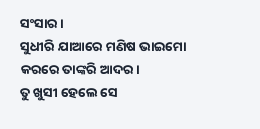ସଂସାର।
ସୁଧୀରି ଯାଆରେ ମଣିଷ ଭାଇମୋ
କରରେ ତାଙ୍କରି ଆଦର।
ତୁ ଖୁସୀ ହେଲେ ସେ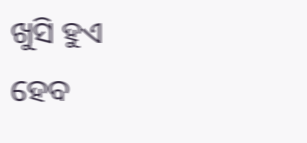ଖୁସି ହୁଏ
ହେବ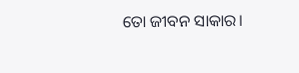ତୋ ଜୀବନ ସାକାର।